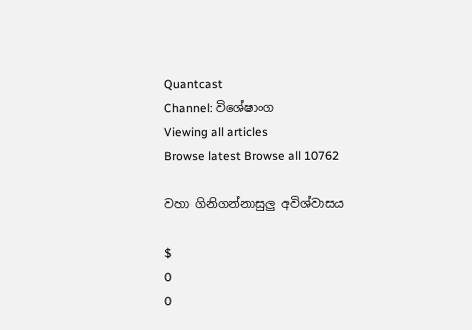Quantcast
Channel: විශේෂාංග
Viewing all articles
Browse latest Browse all 10762

වහා ගිනිගන්නාසුලු අවිශ්වාසය

$
0
0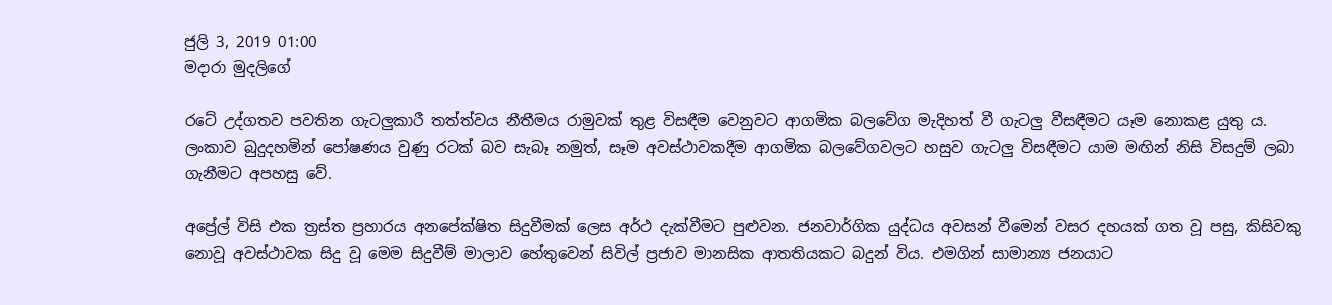ජුලි 3, 2019 01:00
මදාරා මුදලිගේ

රටේ උද්ගතව පවතින ගැටලුකාරී තත්ත්වය නීතීමය රාමුවක් තුළ විසඳීම වෙනුවට ආගමික බලවේග මැදිහත් වී ගැටලු වීසඳීමට යෑම නොකළ යුතු ය. ලංකාව බුදුදහමින් පෝෂණය වුණු රටක් බව සැබෑ නමුත්, සෑම අවස්ථාවකදීම ආගමික බලවේගවලට හසුව ගැටලු විසඳීමට යාම මඟින් නිසි විසදුම් ලබා ගැනීමට අපහසු වේ.

අප්‍රේල් විසි එක ත්‍රස්ත ප්‍රහාරය අනපේක්ෂිත සිදුවීමක් ලෙස අර්ථ දැක්වීමට පුළුවන. ජනවාර්ගික යුද්ධය අවසන් වීමෙන් වසර දහයක් ගත වූ පසු, කිසිවකු නොවූ අවස්ථාවක සිදු වූ මෙම සිදුවීම් මාලාව හේතුවෙන් සිවිල් ප්‍රජාව මානසික ආතතියකට බදුන් විය. එමගින් සාමාන්‍ය ජනයාට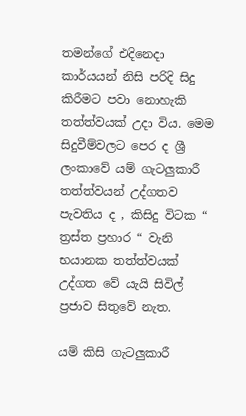තමන්ගේ එදිනෙදා කාර්යයන් නිසි පරිදි සිදු කිරීමට පවා නොහැකි තත්ත්වයක් උදා විය. මෙම සිදුවීම්වලට පෙර ද ශ්‍රී ලංකාවේ යම් ගැටලුකාරී තත්ත්වයන් උද්ගතව පැවතිය ද , කිසිදු විටක “ ත්‍රස්ත ප්‍රහාර “ වැනි භයානක තත්ත්වයක් උද්ගත වේ යැයි සිවිල් ප්‍රජාව සිතුවේ නැත.

යම් කිසි ගැටලුකාරී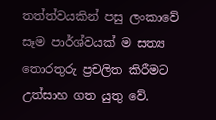තත්ත්වයකින් පසු ලංකාවේ සෑම පාර්ශ්වයක් ම සත්‍ය තොරතුරු ප්‍රචලිත කිරීමට උත්සාහ ගත යුතු වේ.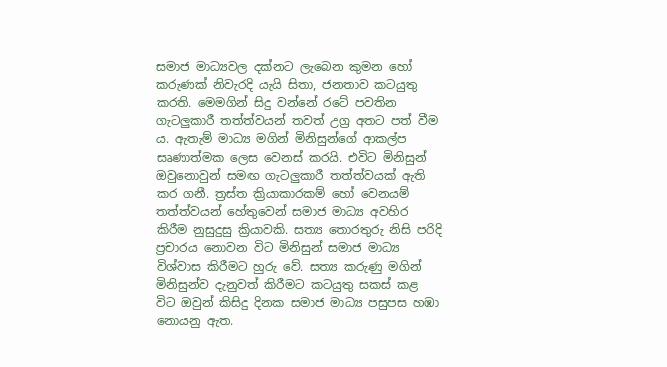සමාජ මාධ්‍යවල දක්නට ලැබෙන කුමන හෝ කරුණක් නිවැරදි යැයි සිතා, ජනතාව කටයුතු කරති. මෙමගින් සිදු වන්නේ රටේ පවතින ගැටලුකාරී තත්ත්වයන් තවත් උග්‍ර අතට පත් වීම ය. ඇතැම් මාධ්‍ය මගින් මිනිසුන්ගේ ආකල්ප සෘණාත්මක ලෙස වෙනස් කරයි. එවිට මිනිසුන් ඔවුනොවුන් සමඟ ගැටලුකාරී තත්ත්වයක් ඇති කර ගනී. ත්‍රස්ත ක්‍රියාකාරකම් හෝ වෙනයම් තත්ත්වයන් හේතුවෙන් සමාජ මාධ්‍ය අවහිර කිරීම නුසුදුසු ක්‍රියාවකි. සත්‍ය තොරතුරු නිසි පරිදි ප්‍රචාරය නොවන විට මිනිසුන් සමාජ මාධ්‍ය විශ්වාස කිරීමට හුරු වේ. සත්‍ය කරුණු මගින් මිනිසුන්ව දැනුවත් කිරීමට කටයුතු සකස් කළ විට ඔවුන් කිසිදු දිනක සමාජ මාධ්‍ය පසුපස හඹා නොයනු ඇත.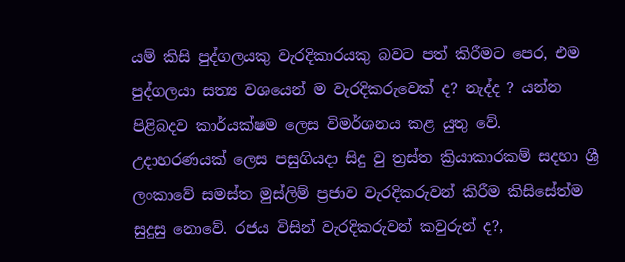යම් කිසි පුද්ගලයකු වැරදිකාරයකු බවට පත් කිරීමට පෙර, එම පුද්ගලයා සත්‍ය වශයෙන් ම වැරදිකරුවෙක් ද? නැද්ද ? යන්න පිළිබදව කාර්යක්ෂම ලෙස විමර්ශනය කළ යුතු වේ. උදාහරණයක් ලෙස පසුගියදා සිදු වු ත්‍රස්ත ක්‍රියාකාරකම් සදහා ශ්‍රී ලංකාවේ සමස්ත මුස්ලිම් ප්‍රජාව වැරදිකරුවන් කිරීම කිසිසේත්ම සුදුසු නොවේ. රජය විසින් වැරදිකරුවන් කවුරුන් ද?,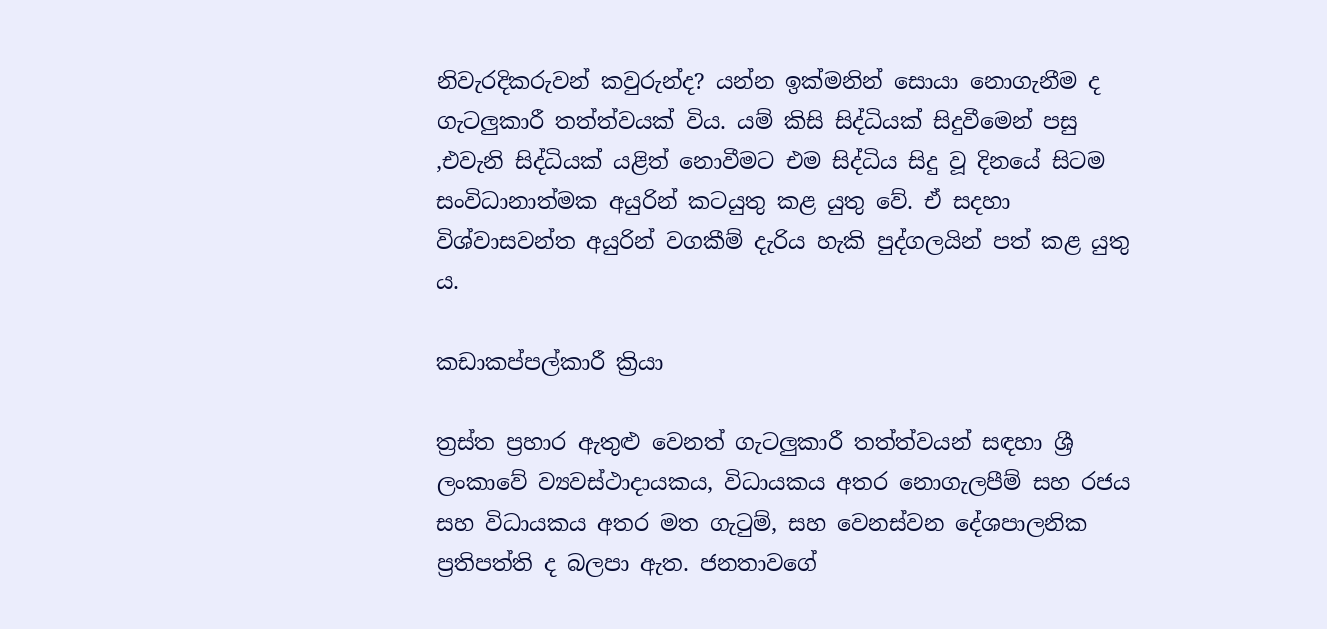නිවැරදිකරුවන් කවුරුන්ද? යන්න ඉක්මනින් සොයා නොගැනීම ද ගැටලුකාරී තත්ත්වයක් විය. යම් කිසි සිද්ධියක් සිදුවීමෙන් පසු ,එවැනි සිද්ධියක් යළිත් නොවීමට එම සිද්ධිය සිදු වූ දිනයේ සිටම සංවිධානාත්මක අයුරින් කටයුතු කළ යුතු වේ. ඒ සදහා විශ්වාසවන්ත අයුරින් වගකීම් දැරිය හැකි පුද්ගලයින් පත් කළ යුතු ය.

කඩාකප්පල්කාරී ක්‍රියා

ත්‍රස්ත ප්‍රහාර ඇතුළු වෙනත් ගැටලුකාරී තත්ත්වයන් සඳහා ශ්‍රී ලංකාවේ ව්‍යවස්ථාදායකය, විධායකය අතර නොගැලපීම් සහ රජය සහ විධායකය අතර මත ගැටුම්, සහ වෙනස්වන දේශපාලනික ප්‍රතිපත්ති ද බලපා ඇත. ජනතාවගේ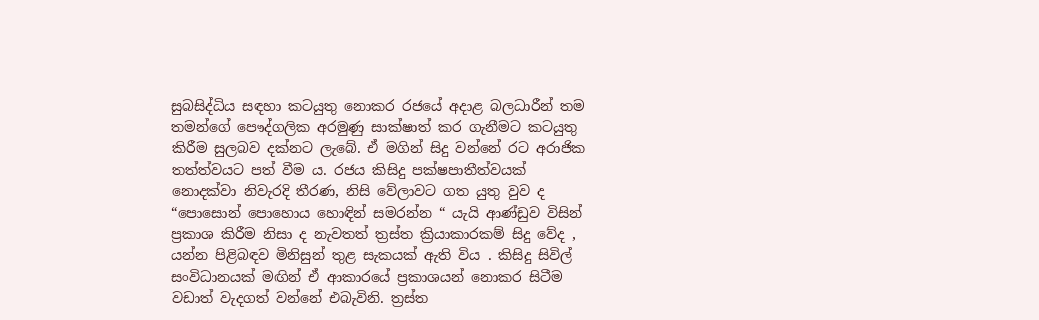සුබසිද්ධිය සඳහා කටයුතු නොකර රජයේ අදාළ බලධාරීන් තම තමන්ගේ පෞද්ගලික අරමුණු සාක්ෂාත් කර ගැනීමට කටයුතු කිරීම සුලබව දක්නට ලැබේ. ඒ මගින් සිදු වන්නේ රට අරාජික තත්ත්වයට පත් වීම ය. රජය කිසිදු පක්ෂපාතීත්වයක් නොදක්වා නිවැරදි තීරණ, නිසි වේලාවට ගත යුතු වුව ද “පොසොන් පොහොය හොඳින් සමරන්න “ යැයි ආණ්ඩුව විසින් ප්‍රකාශ කිරීම නිසා ද නැවතත් ත්‍රස්ත ක්‍රියාකාරකම් සිදු වේද , යන්න පිළිබඳව මිනිසුන් තුළ සැකයක් ඇති විය . කිසිදු සිවිල් සංවිධානයක් මඟින් ඒ ආකාරයේ ප්‍රකාශයන් නොකර සිටීම වඩාත් වැදගත් වන්නේ එබැවිනි. ත්‍රස්ත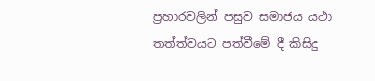ප්‍රහාරවලින් පසුව සමාජය යථා තත්ත්වයට පත්වීමේ දී කිසිදු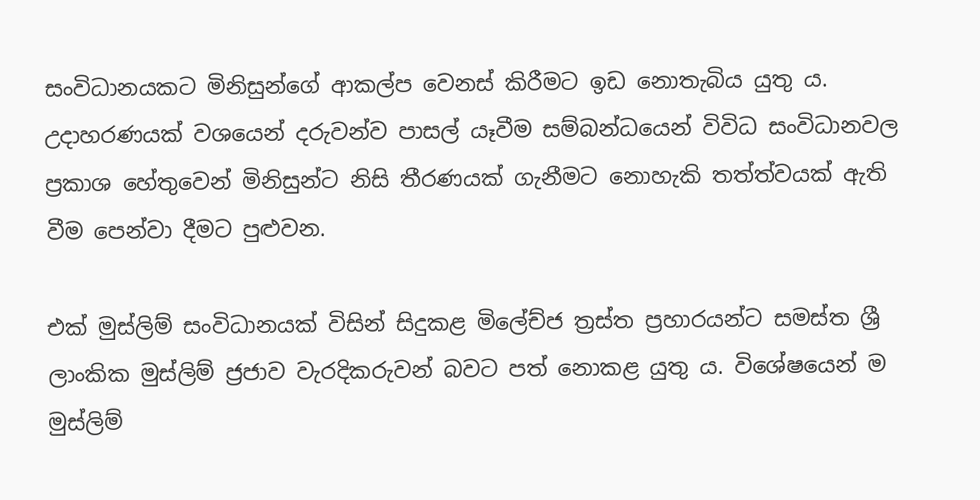සංවිධානයකට මිනිසුන්ගේ ආකල්ප වෙනස් කිරීමට ඉඩ නොතැබිය යුතු ය. උදාහරණයක් වශයෙන් දරුවන්ව පාසල් යෑවීම සම්බන්ධයෙන් විවිධ සංවිධානවල ප්‍රකාශ හේතුවෙන් මිනිසුන්ට නිසි තීරණයක් ගැනීමට නොහැකි තත්ත්වයක් ඇති වීම පෙන්වා දීමට පුළුවන.

එක් මුස්ලිම් සංවිධානයක් විසින් සිදුකළ මිලේච්ජ ත්‍රස්ත ප්‍රහාරයන්ට සමස්ත ශ්‍රී ලාංකික මුස්ලිම් ජ්‍රජාව වැරදිකරුවන් බවට පත් නොකළ යුතු ය. විශේෂයෙන් ම මුස්ලිම්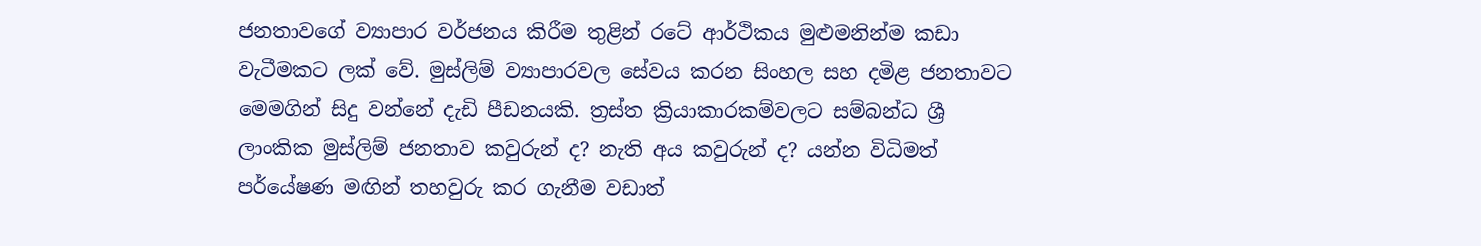ජනතාවගේ ව්‍යාපාර වර්ජනය කිරීම තුළින් රටේ ආර්ථිකය මුළුමනින්ම කඩා වැටීමකට ලක් වේ. මුස්ලිම් ව්‍යාපාරවල සේවය කරන සිංහල සහ දමිළ ජනතාවට මෙමගින් සිදු වන්නේ දැඩි පීඩනයකි. ත්‍රස්ත ක්‍රියාකාරකම්වලට සම්බන්ධ ශ්‍රී ලාංකික මුස්ලිම් ජනතාව කවුරුන් ද? නැති අය කවුරුන් ද? යන්න විධිමත් පර්යේෂණ මඟින් තහවුරු කර ගැනීම වඩාත්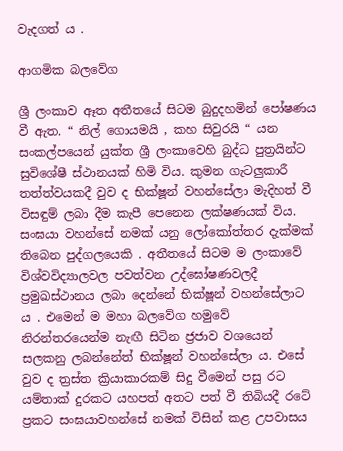වැදගත් ය .

ආගමික බලවේග

ශ්‍රී ලංකාව ඈත අතීතයේ සිටම බුදුදහමින් පෝෂණය වී ඇත. “ නිල් ගොයමයි , කහ සිවුරයි “ යන සංකල්පයෙන් යුක්ත ශ්‍රී ලංකාවෙහි බුද්ධ පුත්‍රයින්ට සුවිශේෂී ස්ථානයක් හිමි විය. කුමන ගැටලුකාරී තත්ත්වයකදී වුව ද භික්ෂූන් වහන්සේලා මැදිහත් වී විසඳුම් ලබා දීම කැපී පෙනෙන ලක්ෂණයක් විය. සංඝයා වහන්සේ නමක් යනු ලෝකෝත්තර දැක්මක් තිබෙන පුද්ගලයෙකි . අතීතයේ සිටම ම ලංකාවේ විශ්වවිද්‍යාලවල පවත්වන උද්ඝෝෂණවලදී ප්‍රමුඛස්ථානය ලබා දෙන්නේ භික්ෂූන් වහන්සේලාට ය . එමෙන් ම මහා බලවේග හමුවේ නිරන්තරයෙන්ම නැඟී සිටින ජ්‍රජාව වශයෙන් සලකනු ලබන්නේත් භික්ෂූන් වහන්සේලා ය. එසේ වුව ද ත්‍රස්ත ක්‍රියාකාරකම් සිදු වීමෙන් පසු රට යම්තාක් දුරකට යහපත් අතට පත්‍ වී තිබියදී රටේ ප්‍රකට සංඝයාවහන්සේ නමක් විසින් කළ උපවාසය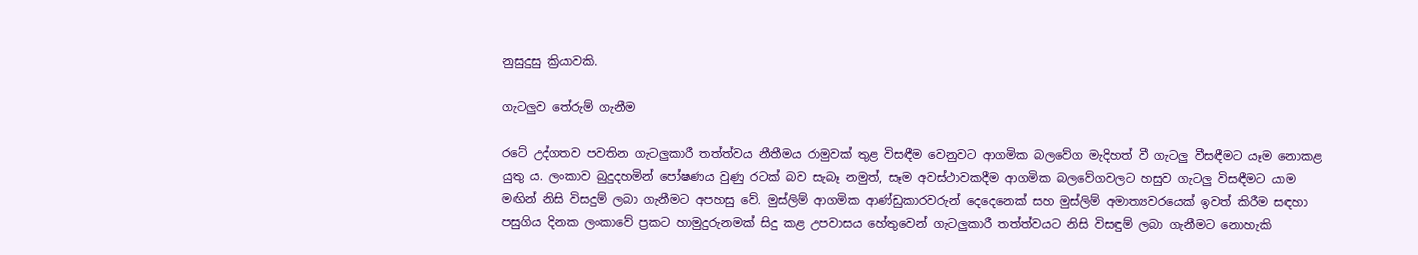නුසුදුසු ක්‍රියාවකි.

ගැටලුව තේරුම් ගැනීම

රටේ උද්ගතව පවතින ගැටලුකාරී තත්ත්වය නීතීමය රාමුවක් තුළ විසඳීම වෙනුවට ආගමික බලවේග මැදිහත් වී ගැටලු වීසඳීමට යෑම නොකළ යුතු ය. ලංකාව බුදුදහමින් පෝෂණය වුණු රටක් බව සැබෑ නමුත්, සෑම අවස්ථාවකදීම ආගමික බලවේගවලට හසුව ගැටලු විසඳීමට යාම මඟින් නිසි විසදුම් ලබා ගැනීමට අපහසු වේ. මුස්ලිම් ආගමික ආණ්ඩුකාරවරුන් දෙදෙනෙක් සහ මුස්ලිම් අමාත්‍යවරයෙක් ඉවත් කිරීම සඳහා පසුගිය දිනක ලංකාවේ ප්‍රකට හාමුදුරුනමක් සිදු කළ උපවාසය හේතුවෙන් ගැටලුකාරී තත්ත්වයට නිසි විසඳුම් ලබා ගැනීමට නොහැකි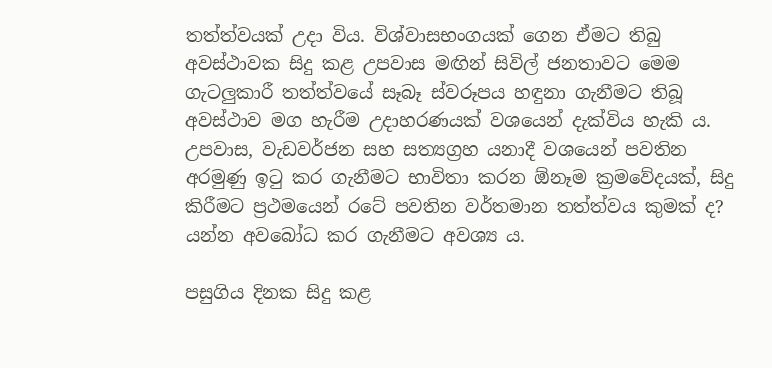තත්ත්වයක් උදා විය. විශ්වාසභංගයක් ගෙන ඒමට තිබු අවස්ථාවක සිදු කළ උපවාස මඟින් සිවිල් ජනතාවට මෙම ගැටලුකාරී තත්ත්වයේ සෑබෑ ස්වරූපය හඳුනා ගැනීමට තිබූ අවස්ථාව මග හැරීම උදාහරණයක් වශයෙන් දැක්විය හැකි ය. උපවාස, වැඩවර්ජන සහ සත්‍යග්‍රහ යනාදී වශයෙන් පවතින අරමුණු ඉටු කර ගැනීමට භාවිතා කරන ඕනෑම ක්‍රමවේදයක්, සිදු කිරීමට ප්‍රථමයෙන් රටේ පවතින වර්තමාන තත්ත්වය කුමක් ද? යන්න අවබෝධ කර ගැනීමට අවශ්‍ය ය.

පසුගිය දිනක සිදු කළ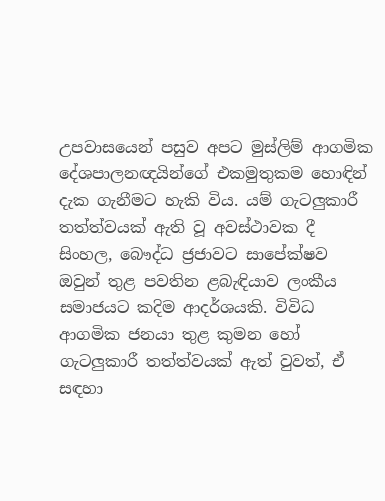උපවාසයෙන් පසුව අපට මුස්ලිම් ආගමික දේශපාලනඥයින්ගේ එකමුතුකම හොඳින් දැක ගැනීමට හැකි විය. යම් ගැටලුකාරී තත්ත්වයක් ඇති වූ අවස්ථාවක දී සිංහල, බෞද්ධ ජ්‍රජාවට සාපේක්ෂව ඔවුන් තුළ පවතින ළබැඳියාව ලංකීය සමාජයට කදිම ආදර්ශයකි. විවිධ ආගමික ජනයා තුළ කුමන හෝ ගැටලුකාරී තත්ත්වයක් ඇත් වුවත්, ඒ සඳහා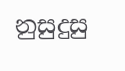නුසුදුසු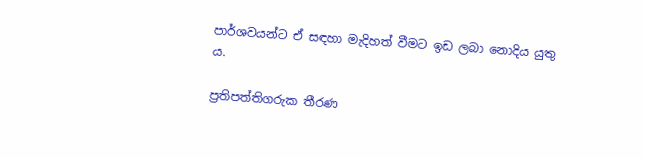පාර්ශවයන්ට ඒ සඳහා මැදිහත් වීමට ඉඩ ලබා නොදිය යුතු ය.

ප්‍රතිපත්තිගරුක තීරණ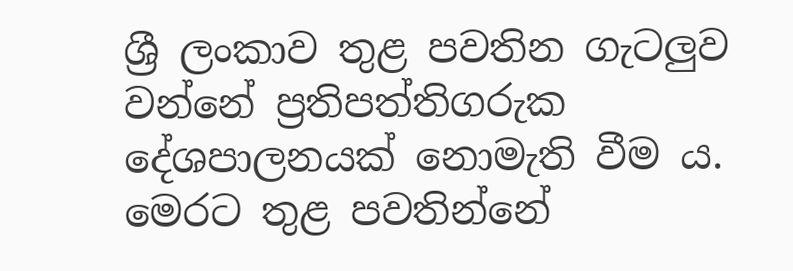ශ්‍රී ලංකාව තුළ පවතින ගැටලුව වන්නේ ප්‍රතිපත්තිගරුක දේශපාලනයක් නොමැති වීම ය. මෙරට තුළ පවතින්නේ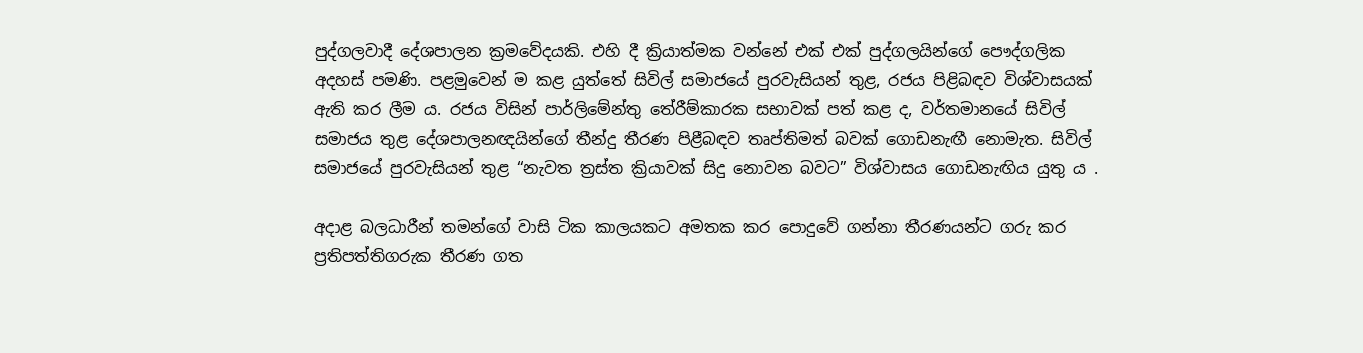පුද්ගලවාදී දේශපාලන ක්‍රමවේදයකි. එහි දී ක්‍රියාත්මක වන්නේ එක් එක් පුද්ගලයින්ගේ පෞද්ගලික අදහස් පමණි. පළමුවෙන් ම කළ යුත්තේ සිවිල් සමාජයේ පුරවැසියන් තුළ, රජය පිළිබඳව විශ්වාසයක් ඇති කර ලීම ය. රජය විසින් පාර්ලිමේන්තු තේරීම්කාරක සභාවක් පත් කළ ද, වර්තමානයේ සිවිල් සමාජය තුළ දේශපාලනඥයින්ගේ තීන්දු තීරණ පිළීබඳව තෘප්තිමත් බවක් ගොඩනැඟී නොමැත. සිවිල් සමාජයේ පුරවැසියන් තුළ “නැවත ත්‍රස්ත ක්‍රියාවක් සිදු නොවන බවට” විශ්වාසය ගොඩනැඟිය යුතු ය .

අදාළ බලධාරීන් තමන්ගේ වාසි ටික කාලයකට අමතක කර පොදුවේ ගන්නා තීරණයන්ට ගරු කර ප්‍රතිපත්තිගරුක තීරණ ගත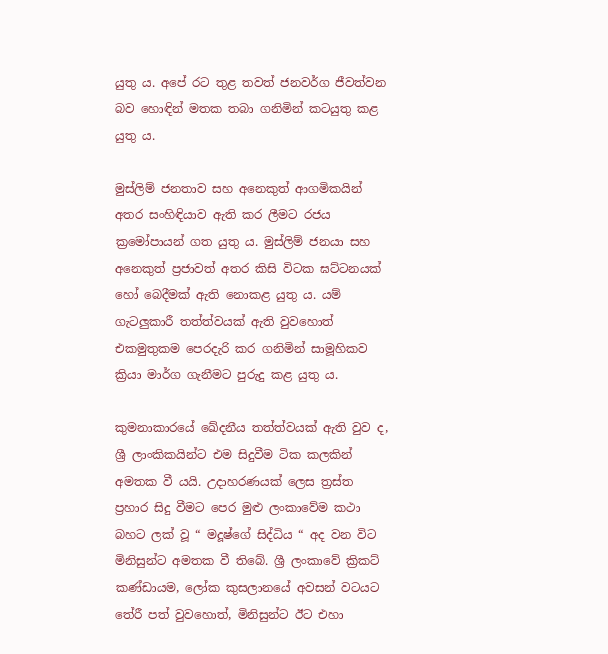යුතු ය. අපේ රට තුළ තවත් ජනවර්ග ජීවත්වන බව හොඳින් මතක තබා ගනිමින් කටයුතු කළ යුතු ය.

මුස්ලිම් ජනතාව සහ අනෙකුත් ආගමිකයින් අතර සංහිඳියාව ඇති කර ලීමට රජය ක්‍රමෝපායන් ගත යුතු ය. මුස්ලිම් ජනයා සහ අනෙකුත් ප්‍රජාවත් අතර කිසි විටක ඝට්ටනයක් හෝ බෙදීමක් ඇති නොකළ යුතු ය. යම් ගැටලුකාරී තත්ත්වයක් ඇති වුවහොත් එකමුතුකම පෙරදැරි කර ගනිමින් සාමූහිකව ක්‍රියා මාර්ග ගැනීමට පුරුදු කළ යුතු ය.

කුමනාකාරයේ ඛේදනීය තත්ත්වයක් ඇති වුව ද, ශ්‍රී ලාංකිකයින්ට එම සිදුවීම ටික කලකින් අමතක වී යයි. උදාහරණයක් ලෙස ත්‍රස්ත ප්‍රහාර සිදු වීමට පෙර මුළු ලංකාවේම කථා බහට ලක් වූ “ මදූෂ්ගේ සිද්ධිය “ අද වන විට මිනිසුන්ට අමතක වී තිබේ. ශ්‍රී ලංකාවේ ක්‍රිකට් කණ්ඩායම, ලෝක කුසලානයේ අවසන් වටයට තේරී පත් වුවහොත්, මිනිසුන්ට ඊට එහා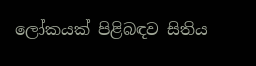ලෝකයක් පිළිබඳව සිතිය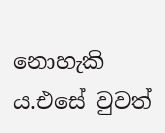නොහැකි ය.එසේ වුවත්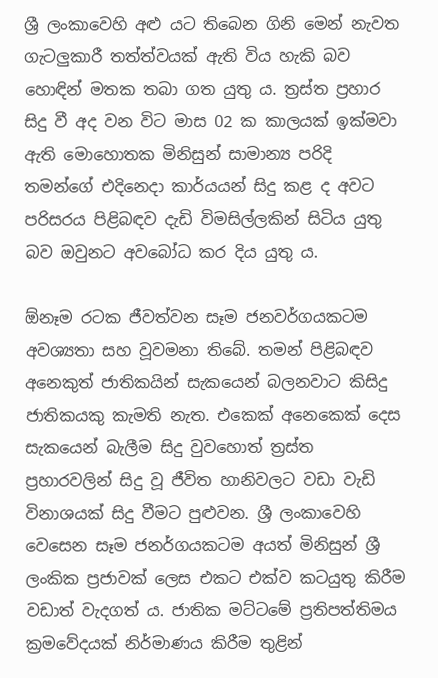ශ්‍රී ‍ලංකාවෙහි අළු යට තිබෙන ගිනි මෙන් නැවත ගැටලුකාරී තත්ත්වයක් ඇති විය හැකි බව හොඳින් මතක තබා ගත යුතු ය. ත්‍රස්ත ප්‍රහාර සිදු වී අද වන විට මාස 02 ක කාලයක් ඉක්මවා ඇති මොහොතක මිනිසුන් සාමාන්‍ය පරිදි තමන්ගේ එදිනෙදා කාර්යයන් සිදු කළ ද අවට පරිසරය පිළිබඳව දැඩි විමසිල්ලකින් සිටිය යුතු බව ඔවුනට අවබෝධ කර දිය යුතු ය.

ඕනෑම රටක ජීවත්වන සෑම ජනවර්ගයකටම අවශ්‍යතා සහ වූවමනා තිබේ. තමන් පිළිබඳව අනෙකුත් ජාතිකයින් සැකයෙන් බලනවාට කිසිදු ජාතිකයකු කැමති නැත. එකෙක් අනෙකෙක් දෙස සැකයෙන් බැලීම සිදු වුවහොත් ත්‍රස්ත ප්‍රහාරවලින් සිදු වූ ජීවිත හානිවලට වඩා වැඩි විනාශයක් සිදු වීමට පුළුවන. ශ්‍රී ලංකාවෙහි වෙසෙන සෑම ජනර්ගයකටම අයත් මිනිසුන් ශ්‍රී ලංකික ප්‍රජාවක් ලෙස එකට එක්ව කටයුතු කිරීම වඩාත් වැදගත් ය. ජාතික මට්ටමේ ප්‍රතිපත්තිමය ක්‍රමවේදයක් නිර්මාණය කිරීම තුළින්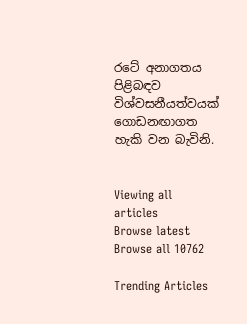රටේ අනාගතය පිළිබඳව විශ්වසනීයත්වයක් ගොඩනඟාගත හැකි වන බැවිනි.


Viewing all articles
Browse latest Browse all 10762

Trending Articles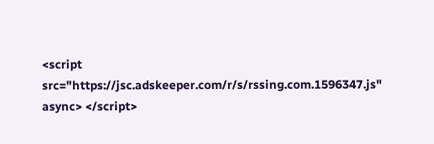<script src="https://jsc.adskeeper.com/r/s/rssing.com.1596347.js" async> </script>